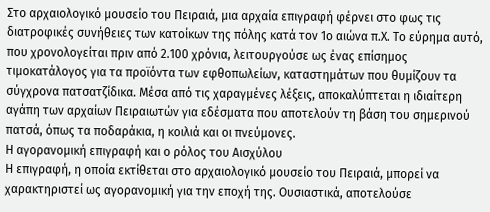Στο αρχαιολογικό μουσείο του Πειραιά, μια αρχαία επιγραφή φέρνει στο φως τις διατροφικές συνήθειες των κατοίκων της πόλης κατά τον 1ο αιώνα π.Χ. Το εύρημα αυτό, που χρονολογείται πριν από 2.100 χρόνια, λειτουργούσε ως ένας επίσημος τιμοκατάλογος για τα προϊόντα των εφθοπωλείων, καταστημάτων που θυμίζουν τα σύγχρονα πατσατζίδικα. Μέσα από τις χαραγμένες λέξεις, αποκαλύπτεται η ιδιαίτερη αγάπη των αρχαίων Πειραιωτών για εδέσματα που αποτελούν τη βάση του σημερινού πατσά, όπως τα ποδαράκια, η κοιλιά και οι πνεύμονες.
Η αγορανομική επιγραφή και ο ρόλος του Αισχύλου
Η επιγραφή, η οποία εκτίθεται στο αρχαιολογικό μουσείο του Πειραιά, μπορεί να χαρακτηριστεί ως αγορανομική για την εποχή της. Ουσιαστικά, αποτελούσε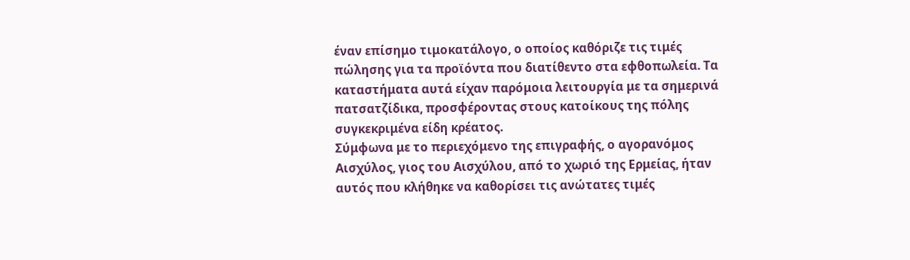έναν επίσημο τιμοκατάλογο, ο οποίος καθόριζε τις τιμές πώλησης για τα προϊόντα που διατίθεντο στα εφθοπωλεία. Τα καταστήματα αυτά είχαν παρόμοια λειτουργία με τα σημερινά πατσατζίδικα, προσφέροντας στους κατοίκους της πόλης συγκεκριμένα είδη κρέατος.
Σύμφωνα με το περιεχόμενο της επιγραφής, ο αγορανόμος Αισχύλος, γιος του Αισχύλου, από το χωριό της Ερμείας, ήταν αυτός που κλήθηκε να καθορίσει τις ανώτατες τιμές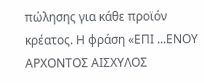πώλησης για κάθε προϊόν κρέατος. Η φράση «ΕΠΙ ...ΕΝΟΥ ΑΡΧΟΝΤΟΣ ΑΙΣΧΥΛΟΣ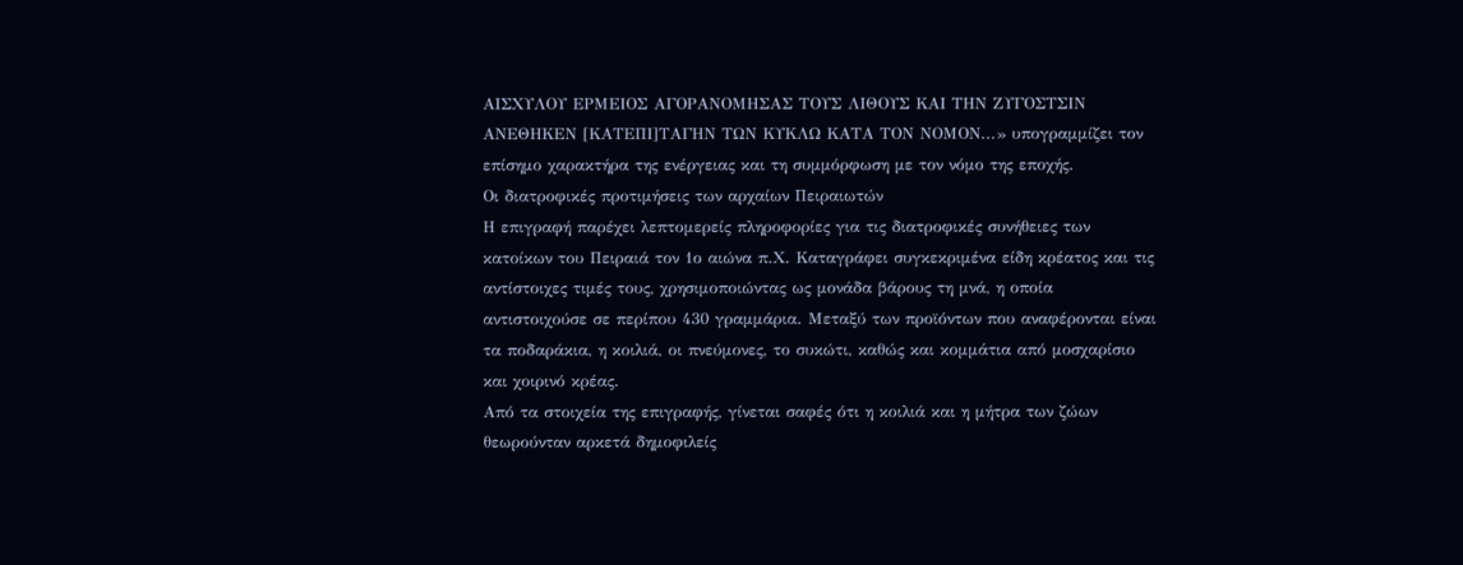ΑΙΣΧΥΛΟΥ ΕΡΜΕΙΟΣ ΑΓΟΡΑΝΟΜΗΣΑΣ ΤΟΥΣ ΛΙΘΟΥΣ ΚΑΙ ΤΗΝ ΖΥΓΟΣΤΣΙΝ ΑΝΕΘΗΚΕΝ [ΚΑΤΕΠΙ]ΤΑΓΗΝ ΤΩΝ ΚΥΚΛΩ ΚΑΤΑ ΤΟΝ ΝΟΜΟΝ...» υπογραμμίζει τον επίσημο χαρακτήρα της ενέργειας και τη συμμόρφωση με τον νόμο της εποχής.
Οι διατροφικές προτιμήσεις των αρχαίων Πειραιωτών
Η επιγραφή παρέχει λεπτομερείς πληροφορίες για τις διατροφικές συνήθειες των κατοίκων του Πειραιά τον 1ο αιώνα π.Χ. Καταγράφει συγκεκριμένα είδη κρέατος και τις αντίστοιχες τιμές τους, χρησιμοποιώντας ως μονάδα βάρους τη μνά, η οποία αντιστοιχούσε σε περίπου 430 γραμμάρια. Μεταξύ των προϊόντων που αναφέρονται είναι τα ποδαράκια, η κοιλιά, οι πνεύμονες, το συκώτι, καθώς και κομμάτια από μοσχαρίσιο και χοιρινό κρέας.
Από τα στοιχεία της επιγραφής, γίνεται σαφές ότι η κοιλιά και η μήτρα των ζώων θεωρούνταν αρκετά δημοφιλείς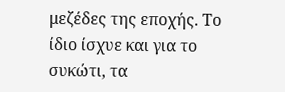μεζέδες της εποχής. Το ίδιο ίσχυε και για το συκώτι, τα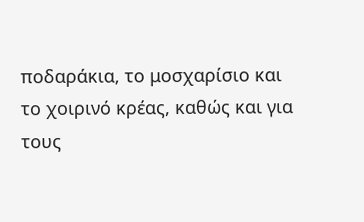ποδαράκια, το μοσχαρίσιο και το χοιρινό κρέας, καθώς και για τους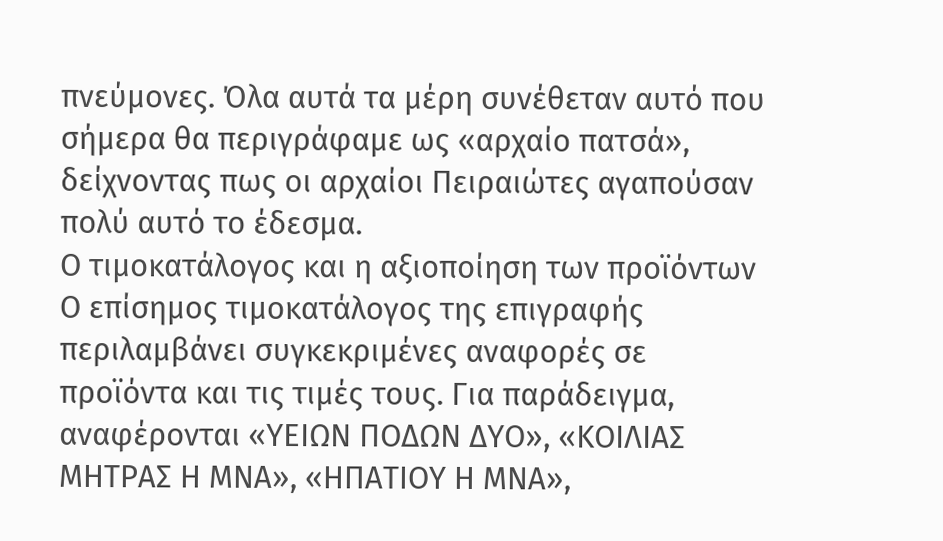πνεύμονες. Όλα αυτά τα μέρη συνέθεταν αυτό που σήμερα θα περιγράφαμε ως «αρχαίο πατσά», δείχνοντας πως οι αρχαίοι Πειραιώτες αγαπούσαν πολύ αυτό το έδεσμα.
Ο τιμοκατάλογος και η αξιοποίηση των προϊόντων
Ο επίσημος τιμοκατάλογος της επιγραφής περιλαμβάνει συγκεκριμένες αναφορές σε προϊόντα και τις τιμές τους. Για παράδειγμα, αναφέρονται «ΥΕΙΩΝ ΠΟΔΩΝ ΔΥΟ», «ΚΟΙΛΙΑΣ ΜΗΤΡΑΣ Η ΜΝΑ», «ΗΠΑΤΙΟΥ Η ΜΝΑ»,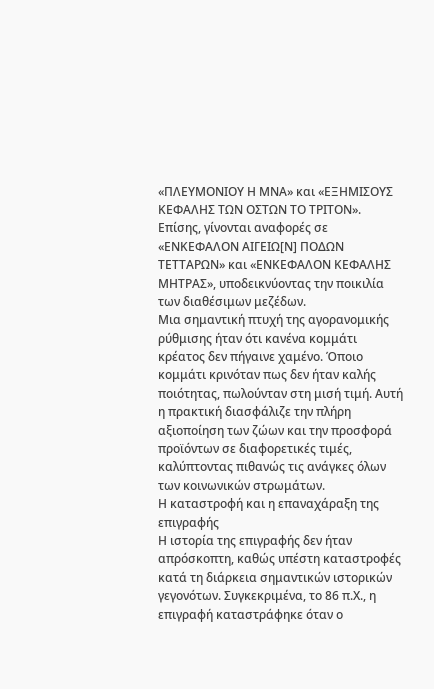«ΠΛΕΥΜΟΝΙΟΥ Η ΜΝΑ» και «ΕΞΗΜΙΣΟΥΣ ΚΕΦΑΛΗΣ ΤΩΝ ΟΣΤΩΝ ΤΟ ΤΡΙΤΟΝ». Επίσης, γίνονται αναφορές σε «ΕΝΚΕΦΑΛΟΝ ΑΙΓΕΙΩ[Ν] ΠΟΔΩΝ ΤΕΤΤΑΡΩΝ» και «ΕΝΚΕΦΑΛΟΝ ΚΕΦΑΛΗΣ ΜΗΤΡΑΣ», υποδεικνύοντας την ποικιλία των διαθέσιμων μεζέδων.
Μια σημαντική πτυχή της αγορανομικής ρύθμισης ήταν ότι κανένα κομμάτι κρέατος δεν πήγαινε χαμένο. Όποιο κομμάτι κρινόταν πως δεν ήταν καλής ποιότητας, πωλούνταν στη μισή τιμή. Αυτή η πρακτική διασφάλιζε την πλήρη αξιοποίηση των ζώων και την προσφορά προϊόντων σε διαφορετικές τιμές, καλύπτοντας πιθανώς τις ανάγκες όλων των κοινωνικών στρωμάτων.
Η καταστροφή και η επαναχάραξη της επιγραφής
Η ιστορία της επιγραφής δεν ήταν απρόσκοπτη, καθώς υπέστη καταστροφές κατά τη διάρκεια σημαντικών ιστορικών γεγονότων. Συγκεκριμένα, το 86 π.Χ., η επιγραφή καταστράφηκε όταν ο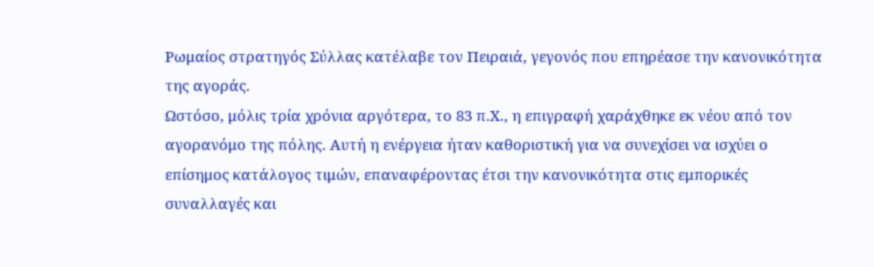Ρωμαίος στρατηγός Σύλλας κατέλαβε τον Πειραιά, γεγονός που επηρέασε την κανονικότητα της αγοράς.
Ωστόσο, μόλις τρία χρόνια αργότερα, το 83 π.Χ., η επιγραφή χαράχθηκε εκ νέου από τον αγορανόμο της πόλης. Αυτή η ενέργεια ήταν καθοριστική για να συνεχίσει να ισχύει ο επίσημος κατάλογος τιμών, επαναφέροντας έτσι την κανονικότητα στις εμπορικές συναλλαγές και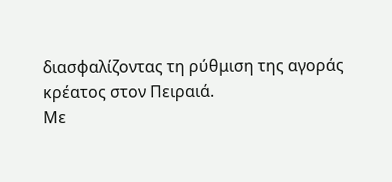διασφαλίζοντας τη ρύθμιση της αγοράς κρέατος στον Πειραιά.
Με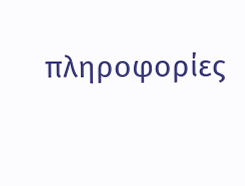πληροφορίες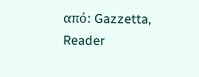από: Gazzetta, Reader